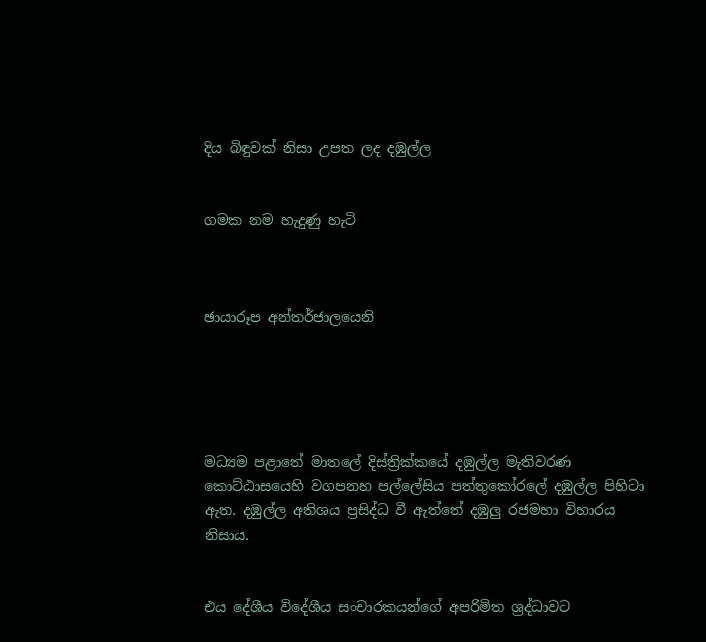දිය බිඳුවක් නිසා උපත ලද දඹුල්ල


ගමක නම හැදුණු හැටි



ඡායාරූප අන්තර්ජාලයෙනි





මධ්‍යම පළාතේ මාතලේ දිස්ත්‍රික්කයේ දඹුල්ල මැතිවරණ කොට්ඨාසයෙහි වගපනහ පල්ලේසිය පත්තුකෝරලේ දඹුල්ල පිහිටා ඇත. දඹුල්ල අතිශය ප්‍රසිද්ධ වී ඇත්තේ දඹුලු රජමහා විහාරය නිසාය.


එය දේශීය විදේශීය සංචාරකයන්ගේ අපරිමිත ශ්‍රද්ධාවට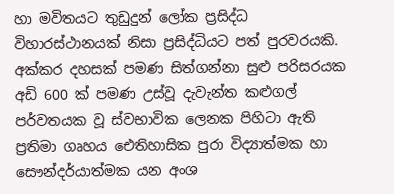හා මවිතයට තුඩුදුන් ලෝක ප්‍රසිද්ධ විහාරස්ථානයක් නිසා ප්‍රසිද්ධියට පත් පුරවරයකි. අක්කර දහසක් පමණ සිත්ගන්නා සුළු පරිසරයක අඩි 600 ක් පමණ උස්වූ දැවැන්ත කළුගල් පර්වතයක වූ ස්වභාවික ලෙනක පිහිටා ඇති ප්‍රතිමා ගෘහය ඓතිහාසික පුරා විද්‍යාත්මක හා සෞන්දර්යාත්මක යන අංශ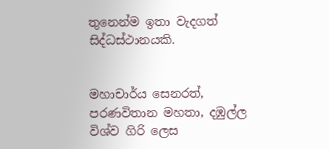තුනෙන්ම ඉතා වැදගත් සිද්ධස්ථානයකි.


මහාචාර්ය සෙනරත්, පරණවිතාන මහතා, දඹුල්ල විශ්ව ගිරි ලෙස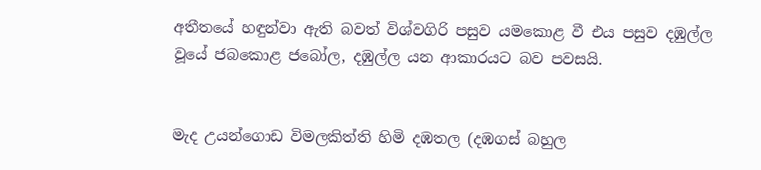අතීතයේ හඳුන්වා ඇති බවත් විශ්වගිරි පසුව යමකොළ වී එය පසුව දඹුල්ල වූයේ ජබකොළ ජබෝල, දඹුල්ල යන ආකාරයට බව පවසයි.


මැද උයන්ගොඩ විමලකිත්ති හිමි දඹතල (දඹගස් බහුල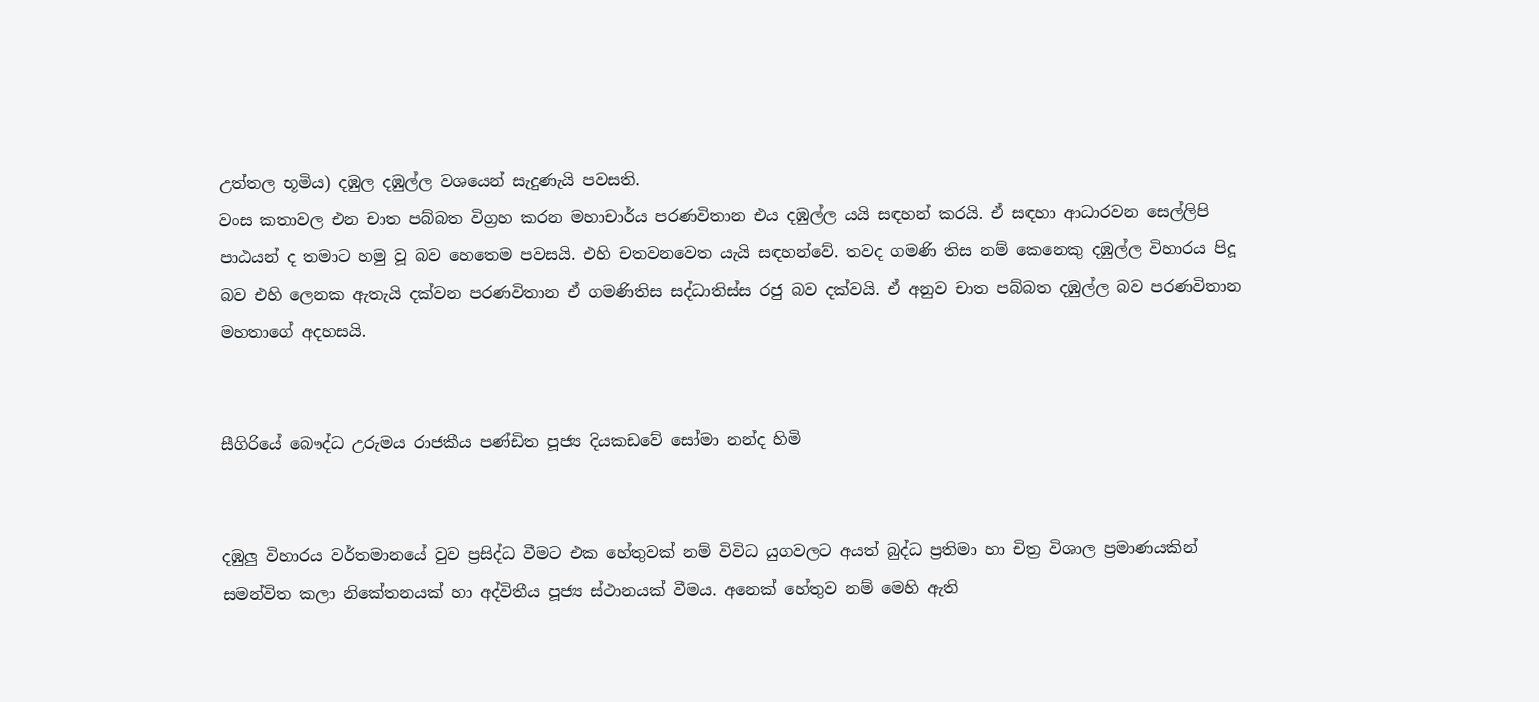උත්තල භූමිය) දඹුල දඹුල්ල වශයෙන් සැදුණැයි පවසති.
වංස කතාවල එන චාත පබ්බත විග්‍රහ කරන මහාචාර්ය පරණවිතාන එය දඹුල්ල යයි සඳහන් කරයි. ඒ සඳහා ආධාරවන සෙල්ලිපි පාඨයන් ද තමාට හමු වූ බව හෙතෙම පවසයි. එහි චතවනවෙත යැයි සඳහන්වේ. තවද ගමණි තිස නම් කෙනෙකු දඹුල්ල විහාරය පිදූ බව එහි ලෙනක ඇතැයි දක්වන පරණවිතාන ඒ ගමණිතිස සද්ධාතිස්ස රජු බව දක්වයි. ඒ අනුව චාත පබ්බත දඹුල්ල බව පරණවිතාන මහතාගේ අදහසයි.


සීගිරියේ බෞද්ධ උරුමය රාජකීය පණ්ඩිත පූජ්‍ය දියකඩවේ සෝමා නන්ද හිමි


දඹුලු විහාරය වර්තමානයේ වුව ප්‍රසිද්ධ වීමට එක හේතුවක් නම් විවිධ යුගවලට අයත් බුද්ධ ප්‍රතිමා හා චිත්‍ර විශාල ප්‍රමාණයකින් සමන්විත කලා නිකේතනයක් හා අද්විතීය පූජ්‍ය ස්ථානයක් වීමය. අනෙක් හේතුව නම් මෙහි ඇති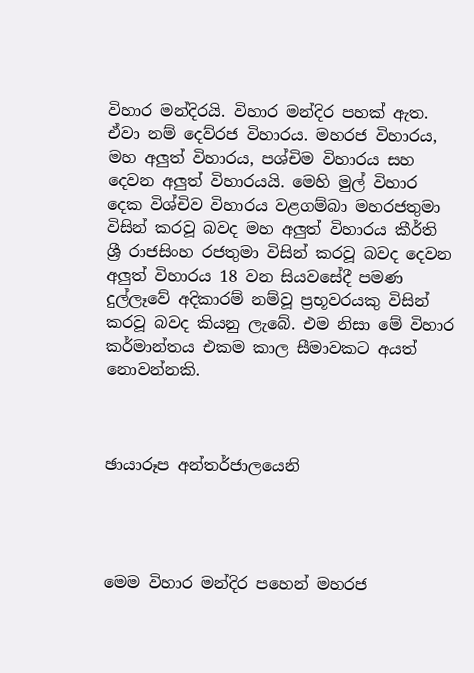විහාර මන්දිරයි. විහාර මන්දිර පහක් ඇත. ඒවා නම් දෙව්රජ විහාරය. මහරජ විහාරය, මහ අලුත් විහාරය, පශ්චිම විහාරය සහ දෙවන අලුත් විහාරයයි. මෙහි මුල් විහාර දෙක විශ්චිව විහාරය වළගම්බා මහරජතුමා විසින් කරවූ බවද මහ අලුත් විහාරය කීර්ති ශ්‍රී රාජසිංහ රජතුමා විසින් කරවූ බවද දෙවන අලුත් විහාරය 18 වන සියවසේදී පමණ දුල්ලෑවේ අදිකාරම් නම්වූ ප්‍රභූවරයකු විසින් කරවූ බවද කියනු ලැබේ. එම නිසා මේ විහාර කර්මාන්තය එකම කාල සීමාවකට අයත් නොවන්නකි.



ඡායාරූප අන්තර්ජාලයෙනි




මෙම විහාර මන්දිර පහෙන් මහරජ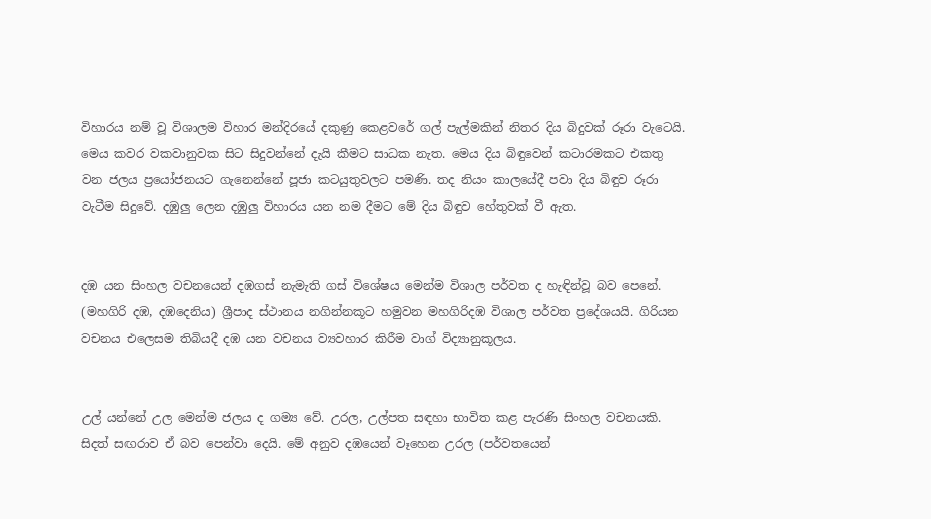විහාරය නම් වූ විශාලම විහාර මන්දිරයේ දකුණු කෙළවරේ ගල් පැල්මකින් නිතර දිය බිදුවක් රූරා වැටෙයි. මෙය කවර වකවානුවක සිට සිදුවන්නේ දැයි කීමට සාධක නැත. මෙය දිය බිඳුවෙන් කටාරමකට එකතු වන ජලය ප්‍රයෝජනයට ගැනෙන්නේ පූජා කටයුතුවලට පමණි. තද නියං කාලයේදී පවා දිය බිඳුව රූරා වැටීම සිදුවේ. දඹුලු ලෙන දඹුලු විහාරය යන නම දීමට මේ දිය බිඳුව හේතුවක් වී ඇත.


දඹ යන සිංහල වචනයෙන් දඹගස් නැමැති ගස් විශේෂය මෙන්ම විශාල පර්වත ද හැඳින්වූ බව පෙනේ. (මහගිරි දඹ, දඹදෙනිය) ශ්‍රීපාද ස්ථානය නගින්නකූට හමුවන මහගිරිදඹ විශාල පර්වත ප්‍රදේශයයි. ගිරියන වචනය එලෙසම තිබියදී දඹ යන වචනය ව්‍යවහාර කිරීම වාග් විද්‍යානුකූලය.


උල් යන්නේ උල මෙන්ම ජලය ද ගම්‍ය වේ. උරල, උල්පත සඳහා භාවිත කළ පැරණි සිංහල වචනයකි. සිදත් සඟරාව ඒ බව පෙන්වා දෙයි. මේ අනුව දඹයෙන් වෑහෙන උරල (පර්වතයෙන්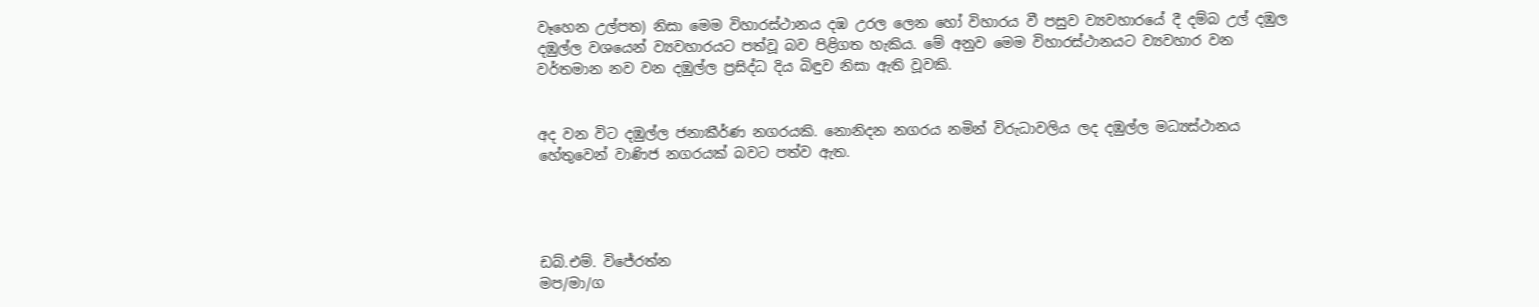වෑහෙන උල්පත) නිසා මෙම විහාරස්ථානය දඹ උරල ලෙන හෝ විහාරය වී පසුව ව්‍යවහාරයේ දී දම්බ උල් දඹුල දඹුල්ල වශයෙන් ව්‍යවහාරයට පත්වූ බව පිළිගත හැකිය. මේ අනුව මෙම විහාරස්ථානයට ව්‍යවහාර වන වර්තමාන නව වන දඹුල්ල ප්‍රසිද්ධ දිය බිඳුව නිසා ඇති වූවකි.


අද වන විට දඹුල්ල ජනාකීර්ණ නගරයකි. නොනිදන නගරය නමින් විරුධාවලිය ලද දඹුල්ල මධ්‍යස්ථානය හේතුවෙන් වාණිජ නගරයක් බවට පත්ව ඇත.




ඩබ්.එම්. විජේරත්න
මප/මා/ග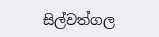සිල්වත්ගල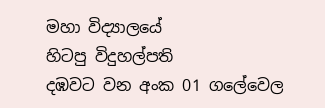මහා විද්‍යාලයේ
හිටපු විදුහල්පති
දඹවට වන අංක 01 ගලේවෙල